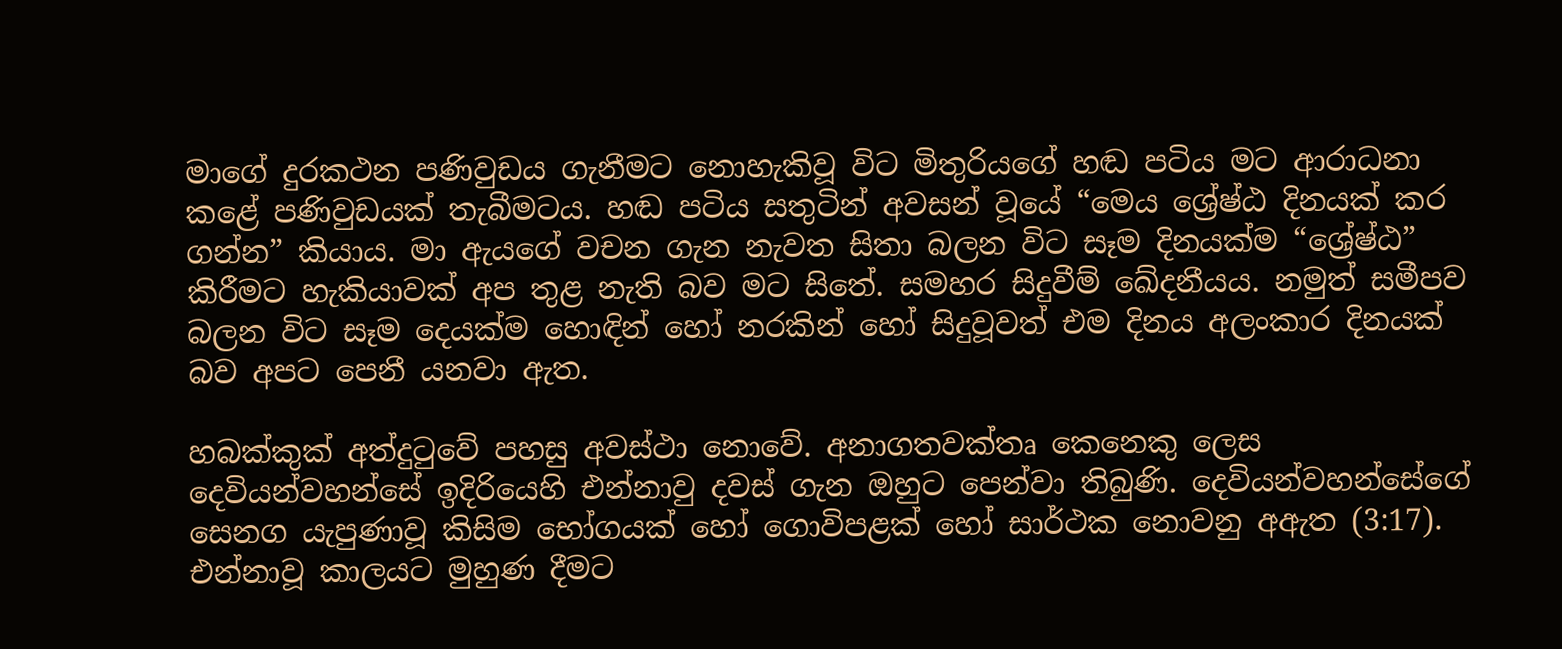මාගේ දුරකථන පණිවුඩය ගැනීමට නොහැකිවූ විට මිතුරියගේ හඬ පටිය මට ආරාධනා කළේ පණිවුඩයක් තැබීමටය. හඬ පටිය සතුටින් අවසන් වූයේ “මෙය ශ්‍රේෂ්ඨ දිනයක් කර ගන්න” කියාය. මා ඇයගේ වචන ගැන නැවත සිතා බලන විට සෑම දිනයක්ම “ශ්‍රේෂ්ඨ” කිරීමට හැකියාවක් අප තුළ නැති බව මට සිතේ. සමහර සිදුවීම් ඛේදනීයය. නමුත් සමීපව බලන විට සෑම දෙයක්ම හොඳින් හෝ නරකින් හෝ සිදුවූවත් එම දිනය අලංකාර දිනයක් බව අපට පෙනී යනවා ඇත.

හබක්කුක් අත්දුටුවේ පහසු අවස්ථා නොවේ. අනාගතවක්තෘ කෙනෙකු ලෙස දෙවියන්වහන්සේ ඉදිරියෙහි එන්නාවු දවස් ගැන ඔහුට පෙන්වා තිබුණි. දෙවියන්වහන්සේගේ සෙනග යැපුණාවූ කිසිම භෝගයක් හෝ ගොවිපළක් හෝ සාර්ථක නොවනු අඇත (3:17). එන්නාවූ කාලයට මුහුණ දීමට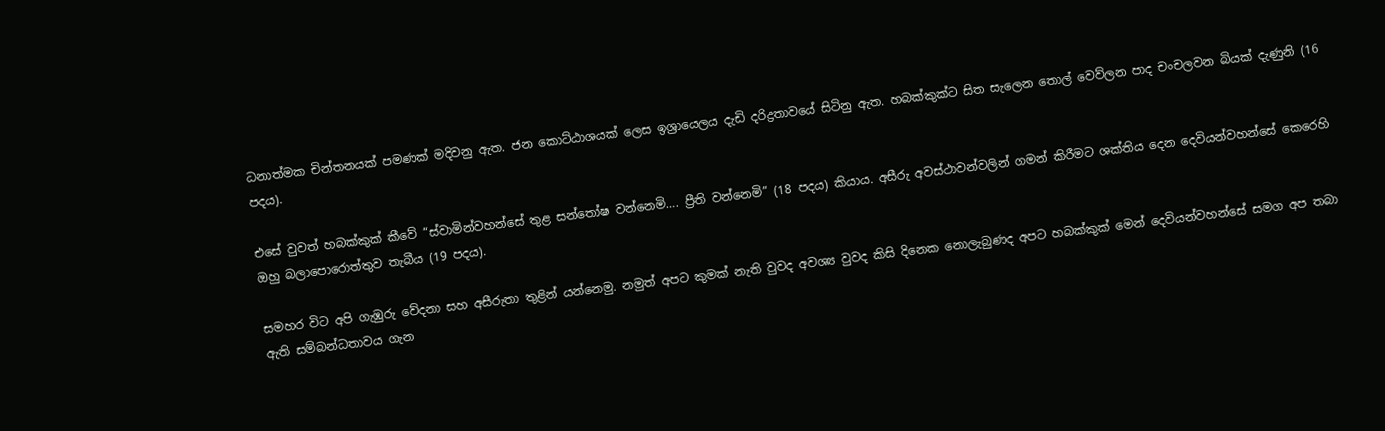ධනාත්මක චින්තනයක් පමණක් මදිවනු ඇත. ජන කොට්ඨාශයක් ලෙස ඉශ්‍රායෙලය දැඩි දරිද්‍රතාවයේ සිටිනු ඇත. හබක්කුක්ට සිත සැලෙන තොල් වෙව්ලන පාද චංචලවන බියක් දැණුනි (16 පදය).

එසේ වුවත් හබක්කුක් කීවේ “ස්වාමින්වහන්සේ තුළ සන්තෝෂ වන්නෙමි…. ප්‍රීති වන්නෙමි” (18 පදය) කියාය. අසීරු අවස්ථාවන්වලින් ගමන් කිරීමට ශක්තිය දෙන දෙවියන්වහන්සේ කෙරෙහි ඔහු බලාපොරොත්තුව තැබීය (19 පදය).

සමහර විට අපි ගැඹුරු වේදනා සහ අසීරුතා තුළින් යන්නෙමු. නමුත් අපට කුමක් නැති වුවද අවශ්‍ය වුවද කිසි දිනෙක නොලැබුණද අපට හබක්කුක් මෙන් දෙවියන්වහන්සේ සමග අප තබා ඇති සම්බන්ධතාවය ගැන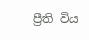ප්‍රීති විය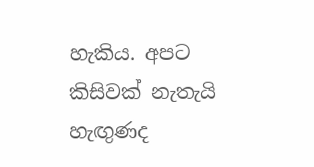හැකිය. අපට කිසිවක් නැතැයි හැඟුණද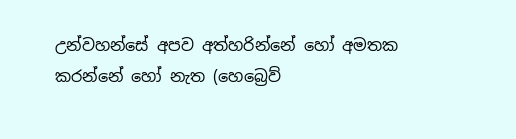උන්වහන්සේ අපව අත්හරින්නේ හෝ අමතක කරන්නේ හෝ නැත (හෙබ්‍රෙව්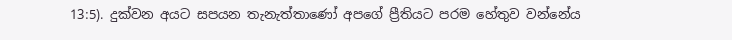13:5). දුක්වන අයට සපයන තැනැත්තාණෝ අපගේ ප්‍රීතියට පරම හේතුව වන්නේය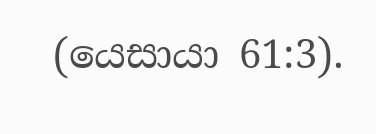(යෙසායා 61:3).